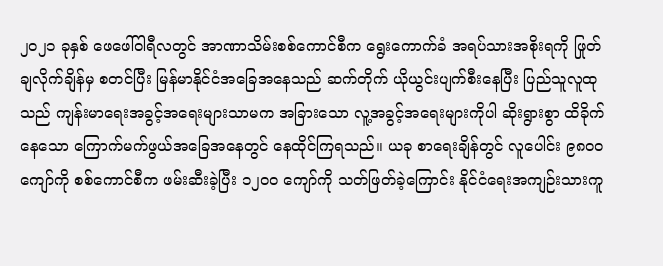၂၀၂၁ ခုနှစ် ဖေဖေါ်ဝါရီလတွင် အာဏာသိမ်းစစ်ကောင်စီက ရွေးကောက်ခံ အရပ်သားအစိုးရကို ဖြုတ်ချလိုက်ချိန်မှ စတင်ပြီး မြန်မာနိုင်ငံအခြေအနေသည် ဆက်တိုက် ယိုယွင်းပျက်စီးနေပြီး ပြည်သူလူထုသည် ကျန်းမာရေးအခွင့်အရေးများသာမက အခြားသော လူ့အခွင့်အရေးများကိုပါ ဆိုးရွားစွာ ထိခိုက်နေသော ကြောက်မက်ဖွယ်အခြေအနေတွင် နေထိုင်ကြရသည်။ ယခု စာရေးချိန်တွင် လူပေါင်း ၉၈၀၀ ကျော်ကို စစ်ကောင်စီက ဖမ်းဆီးခဲ့ပြီး ၁၂၀၀ ကျော်ကို သတ်ဖြတ်ခဲ့ကြောင်း နိုင်ငံရေးအကျဉ်းသားကူ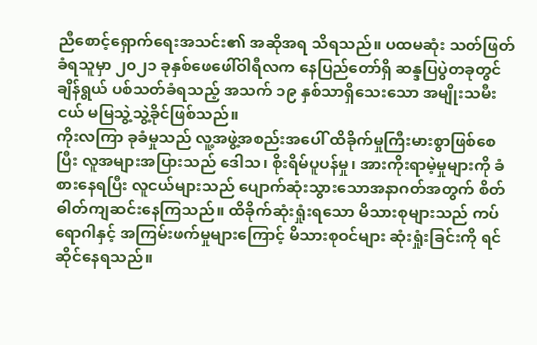ညီစောင့်ရှောက်ရေးအသင်း၏ အဆိုအရ သိရသည်။ ပထမဆုံး သတ်ဖြတ်ခံရသူမှာ ၂၀၂၁ ခုနှစ်ဖေဖေါ်ဝါရီလက နေပြည်တော်ရှိ ဆန္ဒပြပွဲတခုတွင် ချိန်ရွယ် ပစ်သတ်ခံရသည့် အသက် ၁၉ နှစ်သာရှိသေးသော အမျိုးသမီးငယ် မမြသွဲ့သွဲ့ခိုင်ဖြစ်သည်။
ကိုးလကြာ ခုခံမှုသည် လူ့အဖွဲ့အစည်းအပေါ် ထိခိုက်မှုကြီးမားစွာဖြစ်စေပြီး လူအများအပြားသည် ဒေါသ၊ စိုးရိမ်ပူပန်မှု၊ အားကိုးရာမဲ့မှုများကို ခံစားနေရပြီး လူငယ်များသည် ပျောက်ဆုံးသွားသောအနာဂတ်အတွက် စိတ်ဓါတ်ကျဆင်းနေကြသည်။ ထိခိုက်ဆုံးရှုံးရသော မိသားစုများသည် ကပ်ရောဂါနှင့် အကြမ်းဖက်မှုများကြောင့် မိသားစုဝင်များ ဆုံးရှုံးခြင်းကို ရင်ဆိုင်နေရသည်။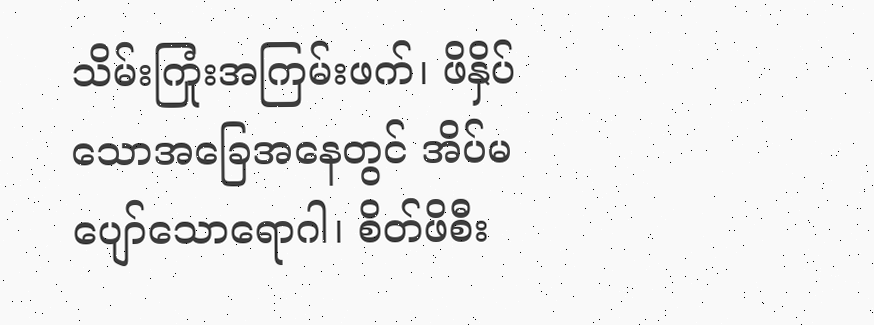သိမ်းကြုံးအကြမ်းဖက်၊ ဖိနှိပ်သောအခြေအနေတွင် အိပ်မပျော်သောရောဂါ၊ စိတ်ဖိစီး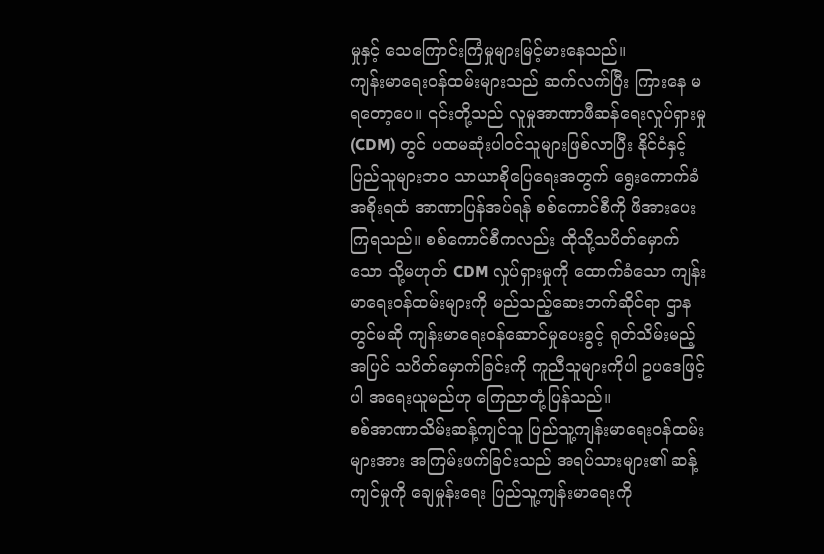မှုနှင့် သေကြောင်းကြံမှုများမြင့်မားနေသည်။
ကျန်းမာရေးဝန်ထမ်းများသည် ဆက်လက်ပြီး ကြားနေ မရတော့ပေ။ ၎င်းတို့သည် လူမှုအာဏာဖီဆန်ရေးလှုပ်ရှားမှု (CDM) တွင် ပထမဆုံးပါဝင်သူများဖြစ်လာပြီး နိုင်ငံနှင့်ပြည်သူများဘ၀ သာယာစိုပြေရေးအတွက် ရွေးကောက်ခံအစိုးရထံ အာဏာပြန်အပ်ရန် စစ်ကောင်စီကို ဖိအားပေးကြရသည်။ စစ်ကောင်စီကလည်း ထိုသို့သပိတ်မှောက်သော သို့မဟုတ် CDM လှုပ်ရှားမှုကို ထောက်ခံသော ကျန်းမာရေးဝန်ထမ်းများကို မည်သည့်ဆေးဘက်ဆိုင်ရာ ဌာနတွင်မဆို ကျန်းမာရေးဝန်ဆောင်မှုပေးခွင့် ရုတ်သိမ်းမည့်အပြင် သပိတ်မှောက်ခြင်းကို ကူညီသူများကိုပါ ဥပဒေဖြင့်ပါ အရေးယူမည်ဟု ကြေညာတုံ့ပြန်သည်။
စစ်အာဏာသိမ်းဆန့်ကျင်သူ ပြည်သူ့ကျန်းမာရေးဝန်ထမ်းများအား အကြမ်းဖက်ခြင်းသည် အရပ်သားများ၏ ဆန့်ကျင်မှုကို ချေမှုန်းရေး ပြည်သူ့ကျန်းမာရေးကို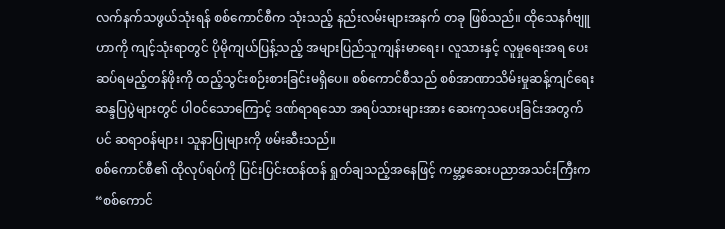လက်နက်သဖွယ်သုံးရန် စစ်ကောင်စီက သုံးသည့် နည်းလမ်းများအနက် တခု ဖြစ်သည်။ ထိုသေနင်္ဂဗျူဟာကို ကျင့်သုံးရာတွင် ပိုမိုကျယ်ပြန့်သည့် အများပြည်သူကျန်းမာရေး၊ လူသားနှင့် လူမှုရေးအရ ပေးဆပ်ရမည့်တန်ဖိုးကို ထည့်သွင်းစဉ်းစားခြင်းမရှိပေ။ စစ်ကောင်စီသည် စစ်အာဏာသိမ်းမှုဆန့်ကျင်ရေး ဆန္ဒပြပွဲများတွင် ပါဝင်သောကြောင့် ဒဏ်ရာရသော အရပ်သားများအား ဆေးကုသပေးခြင်းအတွက်ပင် ဆရာဝန်များ၊ သူနာပြုများကို ဖမ်းဆီးသည်။
စစ်ကောင်စီ၏ ထိုလုပ်ရပ်ကို ပြင်းပြင်းထန်ထန် ရှုတ်ချသည့်အနေဖြင့် ကမ္ဘာ့ဆေးပညာအသင်းကြီးက “စစ်ကောင်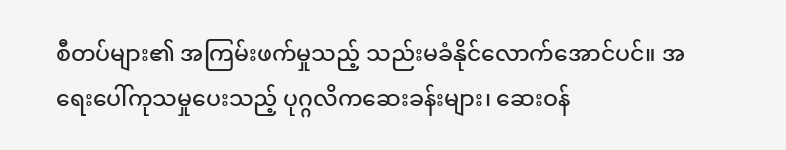စီတပ်များ၏ အကြမ်းဖက်မှုသည့် သည်းမခံနိုင်လောက်အောင်ပင်။ အရေးပေါ်ကုသမှုပေးသည့် ပုဂ္ဂလိကဆေးခန်းများ၊ ဆေးဝန်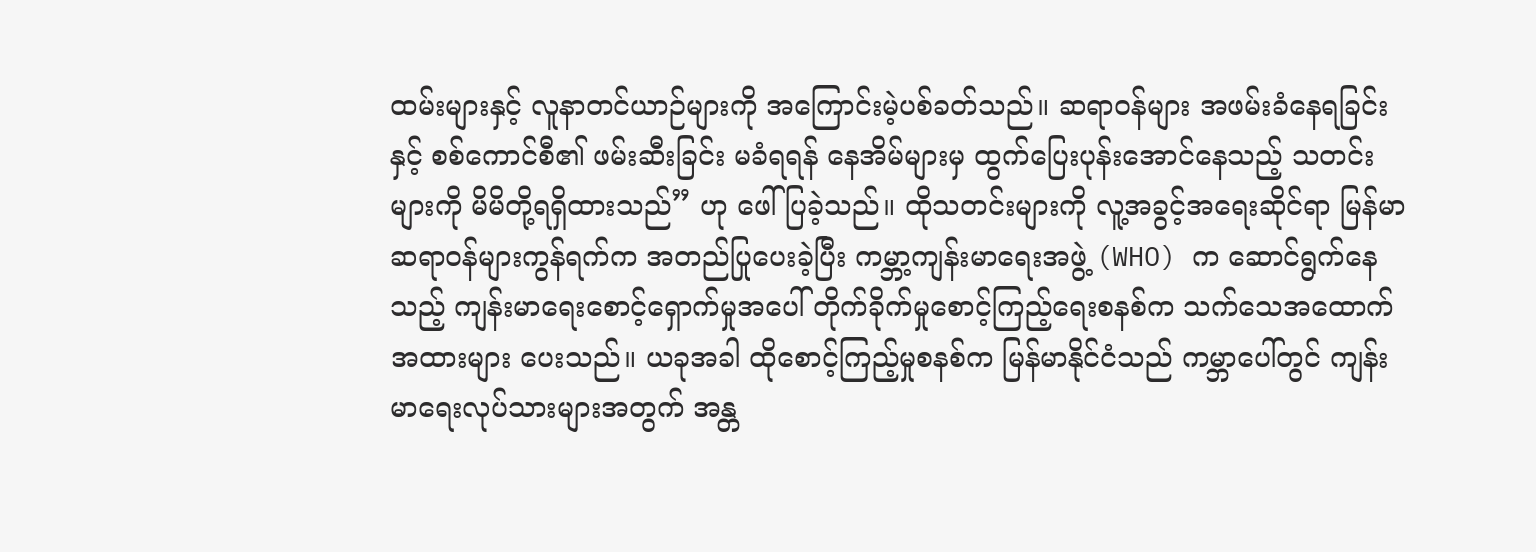ထမ်းများနှင့် လူနာတင်ယာဉ်များကို အကြောင်းမဲ့ပစ်ခတ်သည်။ ဆရာဝန်များ အဖမ်းခံနေရခြင်းနှင့် စစ်ကောင်စီ၏ ဖမ်းဆီးခြင်း မခံရရန် နေအိမ်များမှ ထွက်ပြေးပုန်းအောင်နေသည့် သတင်းများကို မိမိတို့ရရှိထားသည်” ဟု ဖေါ်ပြခဲ့သည်။ ထိုသတင်းများကို လူ့အခွင့်အရေးဆိုင်ရာ မြန်မာ ဆရာဝန်များကွန်ရက်က အတည်ပြုပေးခဲ့ပြီး ကမ္ဘာ့ကျန်းမာရေးအဖွဲ့ (WHO) က ဆောင်ရွက်နေသည့် ကျန်းမာရေးစောင့်ရှောက်မှုအပေါ် တိုက်ခိုက်မှုစောင့်ကြည့်ရေးစနစ်က သက်သေအထောက်အထားများ ပေးသည်။ ယခုအခါ ထိုစောင့်ကြည့်မှုစနစ်က မြန်မာနိုင်ငံသည် ကမ္ဘာပေါ်တွင် ကျန်းမာရေးလုပ်သားများအတွက် အန္တ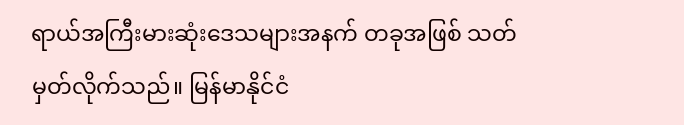ရာယ်အကြီးမားဆုံးဒေသများအနက် တခုအဖြစ် သတ်မှတ်လိုက်သည်။ မြန်မာနိုင်ငံ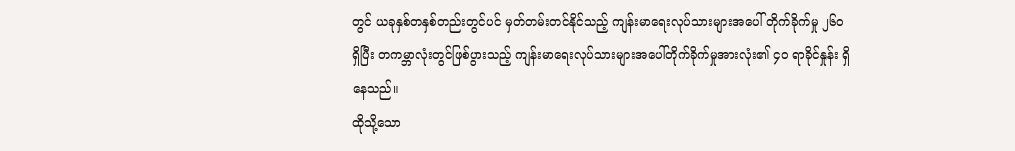တွင် ယခုနှစ်တနှစ်တည်းတွင်ပင် မှတ်တမ်းတင်နိုင်သည့် ကျန်းမာရေးလုပ်သားများအပေါ် တိုက်ခိုက်မှု ၂၆၀ ရှိပြီး တကမ္ဘာလုံးတွင်ဖြစ်ပွားသည့် ကျန်းမာရေးလုပ်သားများအပေါ်တိုက်ခိုက်မှုအားလုံး၏ ၄၀ ရာခိုင်နှုန်း ရှိနေသည်။
ထိုသို့သော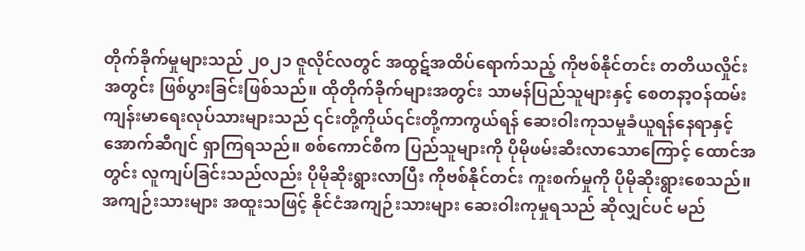တိုက်ခိုက်မှုများသည် ၂၀၂၁ ဇူလိုင်လတွင် အထွဋ်အထိပ်ရောက်သည့် ကိုဗစ်နိုင်တင်း တတိယလှိုင်းအတွင်း ဖြစ်ပွားခြင်းဖြစ်သည်။ ထိုတိုက်ခိုက်များအတွင်း သာမန်ပြည်သူများနှင့် စေတနာ့ဝန်ထမ်းကျန်းမာရေးလုပ်သားများသည် ၎င်းတို့ကိုယ်၎င်းတို့ကာကွယ်ရန် ဆေးဝါးကုသမှုခံယူရန်နေရာနှင့် အောက်ဆီဂျင် ရှာကြရသည်။ စစ်ကောင်စီက ပြည်သူများကို ပိုမိုဖမ်းဆီးလာသောကြောင့် ထောင်အတွင်း လူကျပ်ခြင်းသည်လည်း ပိုမိုဆိုးရွားလာပြီး ကိုဗစ်နိုင်တင်း ကူးစက်မှုကို ပိုမိုဆိုးရွားစေသည်။ အကျဉ်းသားများ အထူးသဖြင့် နိုင်ငံအကျဉ်းသားများ ဆေးဝါးကုမှုရသည် ဆိုလျှင်ပင် မည်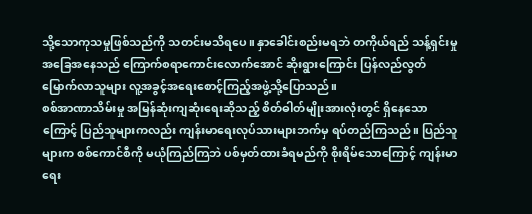သို့သောကုသမှုဖြစ်သည်ကို သတင်းမသိရပေ။ နှာခေါင်းစည်းမရဘဲ တကိုယ်ရည် သန့်ရှင်းမှု အခြေအနေသည် ကြောက်စရာကောင်းလောက်အောင် ဆိုးရွားကြောင်း ပြန်လည်လွတ်မြောက်လာသူများ လူ့အခွင့်အရေးစောင့်ကြည့်အဖွဲ့သို့ပြောသည်။
စစ်အာဏာသိမ်းမှု အမြန်ဆုံးကျဆုံးရေးဆိုသည့် စိတ်ဓါတ်မျိုးအားလုံးတွင် ရှိနေသောကြောင့် ပြည်သူများကလည်း ကျန်းမာရေးလုပ်သားများဘက်မှ ရပ်တည်ကြသည်။ ပြည်သူများက စစ်ကောင်စီကို မယုံကြည်ကြဘဲ ပစ်မှတ်ထားခံရမည်ကို စိုးရိမ်သောကြောင့် ကျန်းမာရေး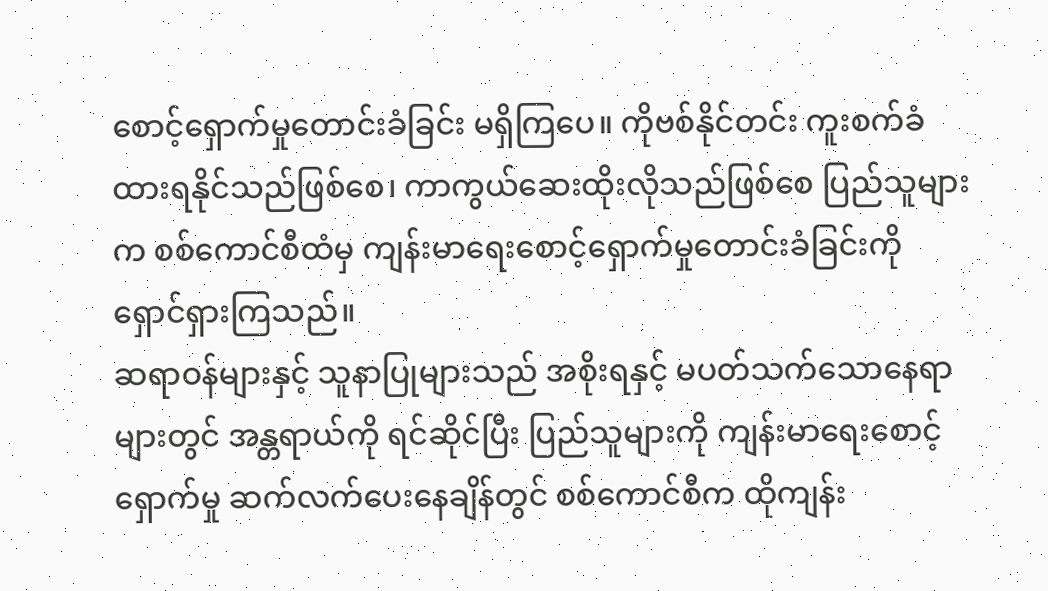စောင့်ရှောက်မှုတောင်းခံခြင်း မရှိကြပေ။ ကိုဗစ်နိုင်တင်း ကူးစက်ခံထားရနိုင်သည်ဖြစ်စေ၊ ကာကွယ်ဆေးထိုးလိုသည်ဖြစ်စေ ပြည်သူများက စစ်ကောင်စီထံမှ ကျန်းမာရေးစောင့်ရှောက်မှုတောင်းခံခြင်းကို ရှောင်ရှားကြသည်။
ဆရာဝန်များနှင့် သူနာပြုများသည် အစိုးရနှင့် မပတ်သက်သောနေရာများတွင် အန္တရာယ်ကို ရင်ဆိုင်ပြီး ပြည်သူများကို ကျန်းမာရေးစောင့်ရှောက်မှု ဆက်လက်ပေးနေချိန်တွင် စစ်ကောင်စီက ထိုကျန်း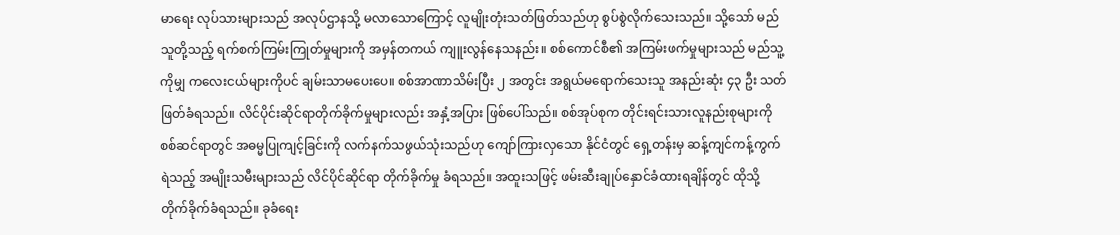မာရေး လုပ်သားများသည် အလုပ်ဌာနသို့ မလာသောကြောင့် လူမျိုးတုံးသတ်ဖြတ်သည်ဟု စွပ်စွဲလိုက်သေးသည်။ သို့သော် မည်သူတို့သည့် ရက်စက်ကြမ်းကြုတ်မှုများကို အမှန်တကယ် ကျူးလွန်နေသနည်း။ စစ်ကောင်စီ၏ အကြမ်းဖက်မှုများသည် မည်သူ့ကိုမျှ ကလေးငယ်များကိုပင် ချမ်းသာမပေးပေ။ စစ်အာဏာသိမ်းပြီး ၂ အတွင်း အရွယ်မရောက်သေးသူ အနည်းဆုံး ၄၃ ဦး သတ်ဖြတ်ခံရသည်။ လိင်ပိုင်းဆိုင်ရာတိုက်ခိုက်မှုများလည်း အနှံ့အပြား ဖြစ်ပေါ်သည်။ စစ်အုပ်စုက တိုင်းရင်းသားလူနည်းစုများကို စစ်ဆင်ရာတွင် အဓမ္မပြုကျင့်ခြင်းကို လက်နက်သဖွယ်သုံးသည်ဟု ကျော်ကြားလှသော နိုင်ငံတွင် ရှေ့တန်းမှ ဆန့်ကျင်ကန့်ကွက်ရဲသည့် အမျိုးသမီးများသည် လိင်ပိုင်ဆိုင်ရာ တိုက်ခိုက်မှု ခံရသည်။ အထူးသဖြင့် ဖမ်းဆီးချုပ်နှောင်ခံထားရချိန်တွင် ထိုသို့ တိုက်ခိုက်ခံရသည်။ ခုခံရေး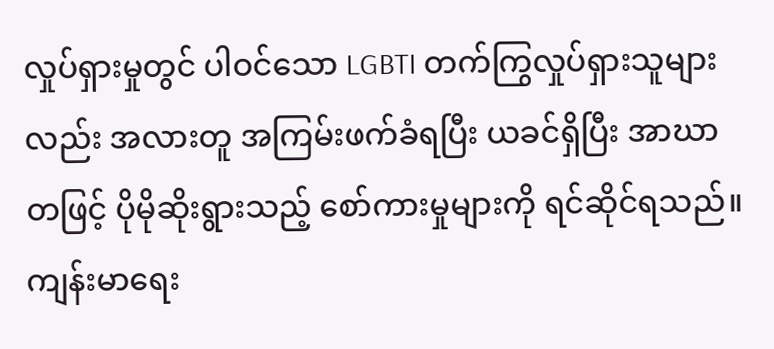လှုပ်ရှားမှုတွင် ပါဝင်သော LGBTI တက်ကြွလှုပ်ရှားသူများလည်း အလားတူ အကြမ်းဖက်ခံရပြီး ယခင်ရှိပြီး အာဃာတဖြင့် ပိုမိုဆိုးရွားသည့် စော်ကားမှုများကို ရင်ဆိုင်ရသည်။
ကျန်းမာရေး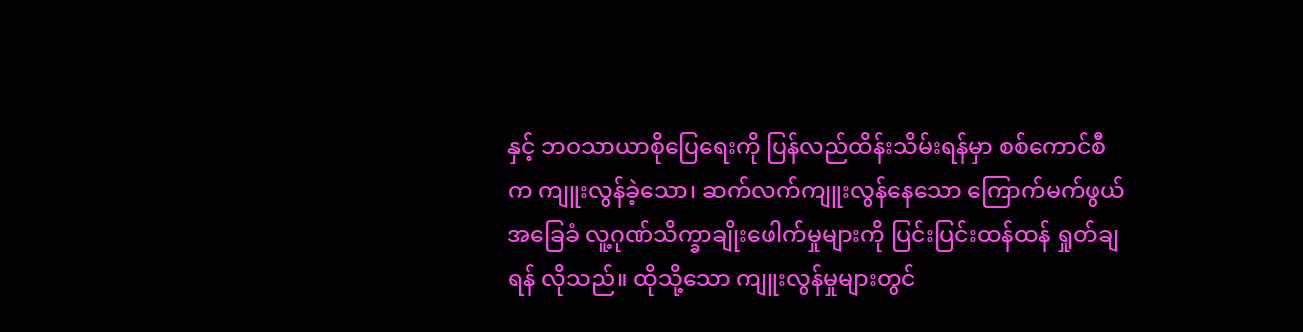နှင့် ဘဝသာယာစိုပြေရေးကို ပြန်လည်ထိန်းသိမ်းရန်မှာ စစ်ကောင်စီက ကျူးလွန်ခဲ့သော၊ ဆက်လက်ကျူးလွန်နေသော ကြောက်မက်ဖွယ် အခြေခံ လူ့ဂုဏ်သိက္ခာချိုးဖေါက်မှုများကို ပြင်းပြင်းထန်ထန် ရှုတ်ချရန် လိုသည်။ ထိုသို့သော ကျူးလွန်မှုများတွင်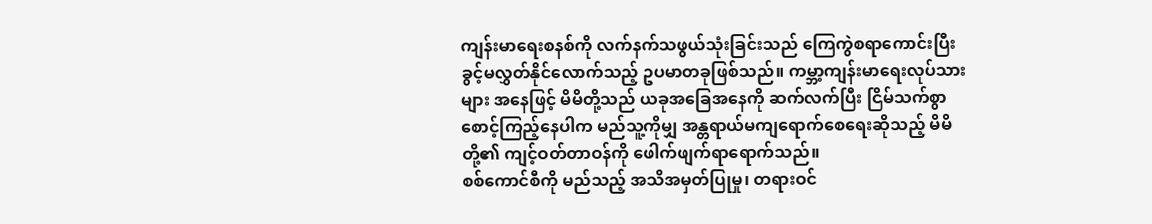ကျန်းမာရေးစနစ်ကို လက်နက်သဖွယ်သုံးခြင်းသည် ကြေကွဲစရာကောင်းပြီး ခွင့်မလွှတ်နိုင်လောက်သည့် ဥပမာတခုဖြစ်သည်။ ကမ္ဘာ့ကျန်းမာရေးလုပ်သားများ အနေဖြင့် မိမိတို့သည် ယခုအခြေအနေကို ဆက်လက်ပြီး ငြိမ်သက်စွာစောင့်ကြည့်နေပါက မည်သူ့ကိုမျှ အန္တရာယ်မကျရောက်စေရေးဆိုသည့် မိမိတို့၏ ကျင့်ဝတ်တာဝန်ကို ဖေါက်ဖျက်ရာရောက်သည်။
စစ်ကောင်စီကို မည်သည့် အသိအမှတ်ပြုမှု၊ တရားဝင်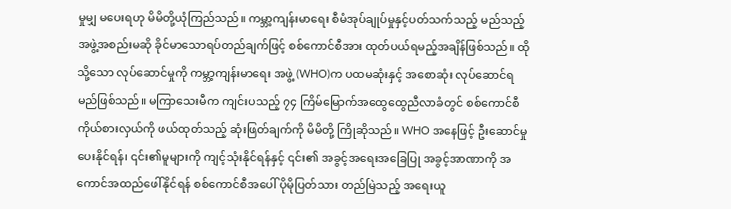မှုမျှ မပေးရဟု မိမိတို့ယုံကြည်သည်။ ကမ္ဘာ့ကျန်းမာရေး စီမံအုပ်ချုပ်မှုနှင့်ပတ်သက်သည့် မည်သည့်အဖွဲ့အစည်းမဆို ခိုင်မာသောရပ်တည်ချက်ဖြင့် စစ်ကောင်စီအား ထုတ်ပယ်ရမည့်အချိန်ဖြစ်သည်။ ထိုသို့သော လုပ်ဆောင်မှုကို ကမ္ဘာ့ကျန်းမာရေး အဖွဲ့ (WHO)က ပထမဆုံးနှင့် အစောဆုံး လုပ်ဆောင်ရမည်ဖြစ်သည်။ မကြာသေးမီက ကျင်းပသည့် ၇၄ ကြိမ်မြောက်အထွေထွေညီလာခံတွင် စစ်ကောင်စီကိုယ်စားလှယ်ကို ဖယ်ထုတ်သည့် ဆုံးဖြတ်ချက်ကို မိမိတို့ ကြိုဆိုသည်။ WHO အနေဖြင့် ဦးဆောင်မှုပေးနိုင်ရန်၊ ၎င်း၏မူများကို ကျင့်သုံးနိုင်ရန်နှင့် ၎င်း၏ အခွင့်အရေးအခြေပြု အခွင့်အာဏာကို အကောင်အထည်ဖေါ်နိုင်ရန် စစ်ကောင်စီအပေါ် ပိုမိုပြတ်သား တည်မြဲသည့် အရေးယူ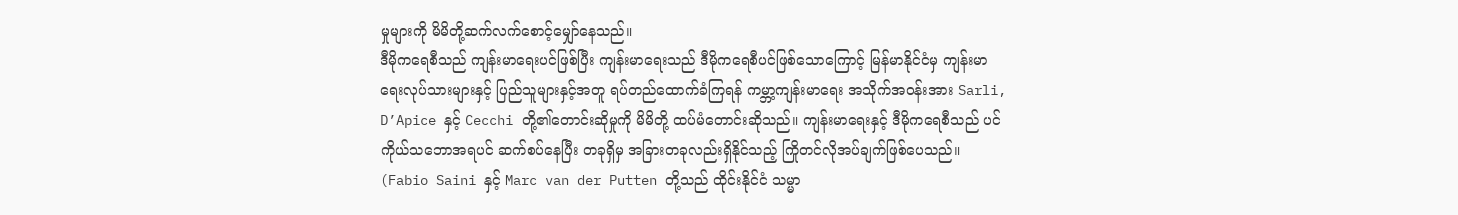မှုများကို မိမိတို့ဆက်လက်စောင့်မျှော်နေသည်။
ဒီမိုကရေစီသည် ကျန်းမာရေးပင်ဖြစ်ပြီး ကျန်းမာရေးသည် ဒီမိုကရေစီပင်ဖြစ်သောကြောင့် မြန်မာနိုင်ငံမှ ကျန်းမာရေးလုပ်သားများနှင့် ပြည်သူများနှင့်အတူ ရပ်တည်ထောက်ခံကြရန် ကမ္ဘာ့ကျန်းမာရေး အသိုက်အဝန်းအား Sarli, D’Apice နှင့် Cecchi တို့၏တောင်းဆိုမှုကို မိမိတို့ ထပ်မံတောင်းဆိုသည်။ ကျန်းမာရေးနှင့် ဒီမိုကရေစီသည် ပင်ကိုယ်သဘောအရပင် ဆက်စပ်နေပြီး တခုရှိမှ အခြားတခုလည်းရှိနိုင်သည့် ကြိုတင်လိုအပ်ချက်ဖြစ်ပေသည်။
(Fabio Saini နှင့် Marc van der Putten တို့သည် ထိုင်းနိုင်ငံ သမ္မာ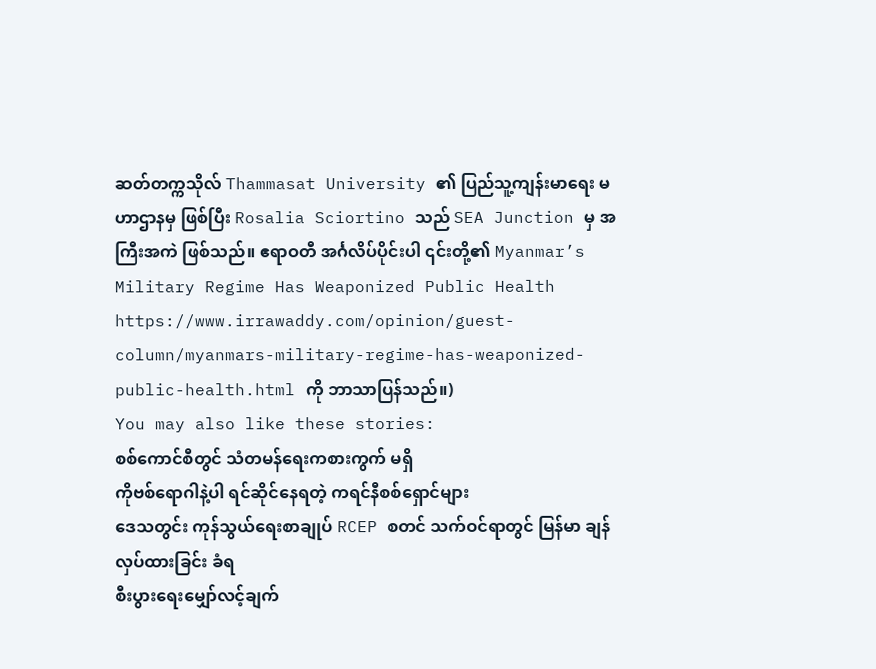ဆတ်တက္ကသိုလ် Thammasat University ၏ ပြည်သူ့ကျန်းမာရေး မဟာဌာနမှ ဖြစ်ပြီး Rosalia Sciortino သည် SEA Junction မှ အကြီးအကဲ ဖြစ်သည်။ ဧရာဝတီ အင်္ဂလိပ်ပိုင်းပါ ၎င်းတို့၏ Myanmar’s Military Regime Has Weaponized Public Health https://www.irrawaddy.com/opinion/guest-column/myanmars-military-regime-has-weaponized-public-health.html ကို ဘာသာပြန်သည်။)
You may also like these stories:
စစ်ကောင်စီတွင် သံတမန်ရေးကစားကွက် မရှိ
ကိုဗစ်ရောဂါနဲ့ပါ ရင်ဆိုင်နေရတဲ့ ကရင်နီစစ်ရှောင်များ
ဒေသတွင်း ကုန်သွယ်ရေးစာချုပ် RCEP စတင် သက်ဝင်ရာတွင် မြန်မာ ချန်လှပ်ထားခြင်း ခံရ
စီးပွားရေးမျှော်လင့်ချက်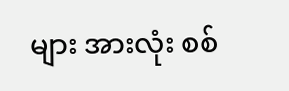များ အားလုံး စစ်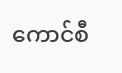ကောင်စီ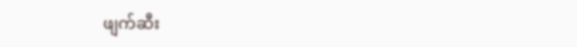ဖျက်ဆီး